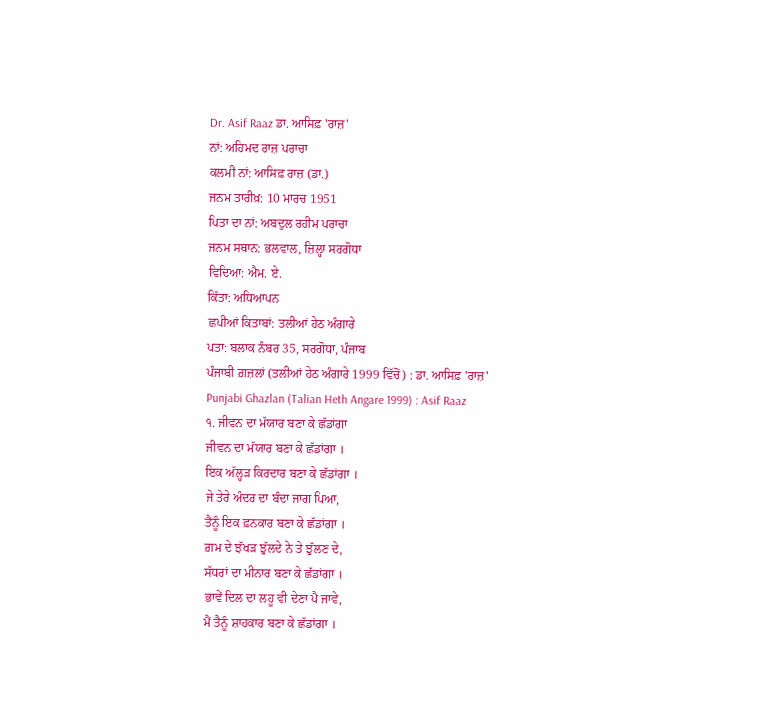Dr. Asif Raaz ਡਾ. ਆਸਿਫ਼ 'ਰਾਜ਼'
ਨਾਂ: ਅਹਿਮਦ ਰਾਜ਼ ਪਰਾਚਾ
ਕਲਮੀ ਨਾਂ: ਆਸਿਫ਼ ਰਾਜ਼ (ਡਾ.)
ਜਨਮ ਤਾਰੀਖ਼: 10 ਮਾਰਚ 1951
ਪਿਤਾ ਦਾ ਨਾਂ: ਅਬਦੁਲ ਰਹੀਮ ਪਰਾਚਾ
ਜਨਮ ਸਥਾਨ: ਭਲਵਾਲ, ਜ਼ਿਲ੍ਹਾ ਸਰਗੋਧਾ
ਵਿਦਿਆ: ਐਮ. ਏ.
ਕਿੱਤਾ: ਅਧਿਆਪਨ
ਛਪੀਆਂ ਕਿਤਾਬਾਂ: ਤਲੀਆਂ ਹੇਠ ਅੰਗਾਰੇ
ਪਤਾ: ਬਲਾਕ ਨੰਬਰ 35, ਸਰਗੋਧਾ, ਪੰਜਾਬ
ਪੰਜਾਬੀ ਗ਼ਜ਼ਲਾਂ (ਤਲੀਆਂ ਹੇਠ ਅੰਗਾਰੇ 1999 ਵਿੱਚੋਂ) : ਡਾ. ਆਸਿਫ਼ 'ਰਾਜ਼'
Punjabi Ghazlan (Talian Heth Angare 1999) : Asif Raaz
੧. ਜੀਵਨ ਦਾ ਮੱਯਾਰ ਬਣਾ ਕੇ ਛੱਡਾਂਗਾ
ਜੀਵਨ ਦਾ ਮੱਯਾਰ ਬਣਾ ਕੇ ਛੱਡਾਂਗਾ ।
ਇਕ ਅੱਲ੍ਹੜ ਕਿਰਦਾਰ ਬਣਾ ਕੇ ਛੱਡਾਂਗਾ ।
ਜੇ ਤੇਰੇ ਅੰਦਰ ਦਾ ਬੰਦਾ ਜਾਗ ਪਿਆ,
ਤੈਨੂੰ ਇਕ ਫ਼ਨਕਾਰ ਬਣਾ ਕੇ ਛੱਡਾਂਗਾ ।
ਗ਼ਮ ਦੇ ਝੱਖੜ ਝੁੱਲਦੇ ਨੇ ਤੇ ਝੁੱਲਣ ਦੇ,
ਸੱਧਰਾਂ ਦਾ ਮੀਨਾਰ ਬਣਾ ਕੇ ਛੱਡਾਂਗਾ ।
ਭਾਵੇਂ ਦਿਲ ਦਾ ਲਹੂ ਵੀ ਦੇਣਾ ਪੈ ਜਾਵੇ,
ਮੈਂ ਤੈਨੂੰ ਸ਼ਾਹਕਾਰ ਬਣਾ ਕੇ ਛੱਡਾਂਗਾ ।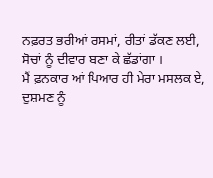ਨਫ਼ਰਤ ਭਰੀਆਂ ਰਸਮਾਂ, ਰੀਤਾਂ ਡੱਕਣ ਲਈ,
ਸੋਚਾਂ ਨੂੰ ਦੀਵਾਰ ਬਣਾ ਕੇ ਛੱਡਾਂਗਾ ।
ਮੈਂ ਫ਼ਨਕਾਰ ਆਂ ਪਿਆਰ ਹੀ ਮੇਰਾ ਮਸਲਕ ਏ,
ਦੁਸ਼ਮਣ ਨੂੰ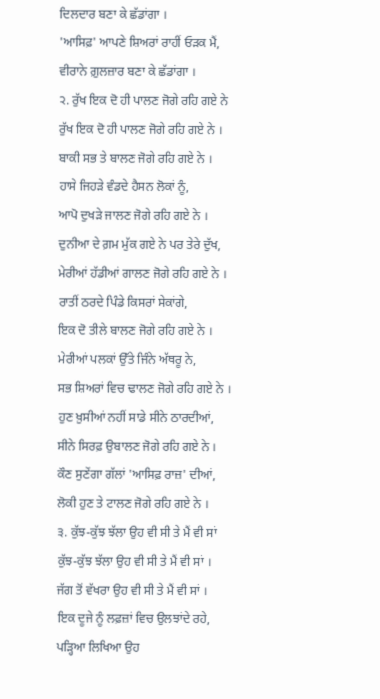ਦਿਲਦਾਰ ਬਣਾ ਕੇ ਛੱਡਾਂਗਾ ।
'ਆਸਿਫ਼' ਆਪਣੇ ਸ਼ਿਅਰਾਂ ਰਾਹੀਂ ਓੜਕ ਮੈਂ,
ਵੀਰਾਨੇ ਗ਼ੁਲਜ਼ਾਰ ਬਣਾ ਕੇ ਛੱਡਾਂਗਾ ।
੨. ਰੁੱਖ ਇਕ ਦੋ ਹੀ ਪਾਲਣ ਜੋਗੇ ਰਹਿ ਗਏ ਨੇ
ਰੁੱਖ ਇਕ ਦੋ ਹੀ ਪਾਲਣ ਜੋਗੇ ਰਹਿ ਗਏ ਨੇ ।
ਬਾਕੀ ਸਭ ਤੇ ਬਾਲਣ ਜੋਗੇ ਰਹਿ ਗਏ ਨੇ ।
ਹਾਸੇ ਜਿਹੜੇ ਵੰਡਦੇ ਹੈਸਨ ਲੋਕਾਂ ਨੂੰ,
ਆਪੋ ਦੁਖੜੇ ਜਾਲਣ ਜੋਗੇ ਰਹਿ ਗਏ ਨੇ ।
ਦੁਨੀਆ ਦੇ ਗ਼ਮ ਮੁੱਕ ਗਏ ਨੇ ਪਰ ਤੇਰੇ ਦੁੱਖ,
ਮੇਰੀਆਂ ਹੱਡੀਆਂ ਗਾਲਣ ਜੋਗੇ ਰਹਿ ਗਏ ਨੇ ।
ਰਾਤੀਂ ਠਰਦੇ ਪਿੰਡੇ ਕਿਸਰਾਂ ਸੇਕਾਂਗੇ,
ਇਕ ਦੋ ਤੀਲੇ ਬਾਲਣ ਜੋਗੇ ਰਹਿ ਗਏ ਨੇ ।
ਮੇਰੀਆਂ ਪਲਕਾਂ ਉੱਤੇ ਜਿੰਨੇ ਅੱਥਰੂ ਨੇ,
ਸਭ ਸ਼ਿਅਰਾਂ ਵਿਚ ਢਾਲਣ ਜੋਗੇ ਰਹਿ ਗਏ ਨੇ ।
ਹੁਣ ਖ਼ੁਸੀਆਂ ਨਹੀਂ ਸਾਡੇ ਸੀਨੇ ਠਾਰਦੀਆਂ,
ਸੀਨੇ ਸਿਰਫ਼ ਉਬਾਲਣ ਜੋਗੇ ਰਹਿ ਗਏ ਨੇ ।
ਕੌਣ ਸੁਣੇਂਗਾ ਗੱਲਾਂ 'ਆਸਿਫ਼ ਰਾਜ਼' ਦੀਆਂ,
ਲੋਕੀ ਹੁਣ ਤੇ ਟਾਲਣ ਜੋਗੇ ਰਹਿ ਗਏ ਨੇ ।
੩. ਕੁੱਝ-ਕੁੱਝ ਝੱਲਾ ਉਹ ਵੀ ਸੀ ਤੇ ਮੈਂ ਵੀ ਸਾਂ
ਕੁੱਝ-ਕੁੱਝ ਝੱਲਾ ਉਹ ਵੀ ਸੀ ਤੇ ਮੈਂ ਵੀ ਸਾਂ ।
ਜੱਗ ਤੋਂ ਵੱਖਰਾ ਉਹ ਵੀ ਸੀ ਤੇ ਮੈਂ ਵੀ ਸਾਂ ।
ਇਕ ਦੂਜੇ ਨੂੰ ਲਫ਼ਜ਼ਾਂ ਵਿਚ ਉਲਝਾਂਦੇ ਰਹੇ,
ਪੜ੍ਹਿਆ ਲਿਖਿਆ ਉਹ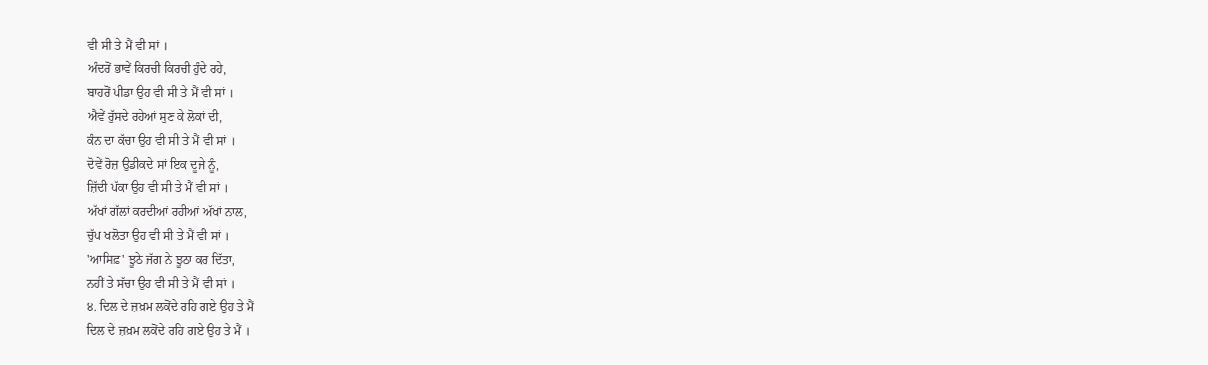ਵੀ ਸੀ ਤੇ ਮੈਂ ਵੀ ਸਾਂ ।
ਅੰਦਰੋਂ ਭਾਵੇਂ ਕਿਰਚੀ ਕਿਰਚੀ ਹੁੰਦੇ ਰਹੇ,
ਬਾਹਰੋਂ ਪੀਡਾ ਉਹ ਵੀ ਸੀ ਤੇ ਮੈਂ ਵੀ ਸਾਂ ।
ਐਵੇਂ ਰੁੱਸਦੇ ਰਹੇਆਂ ਸੁਣ ਕੇ ਲੋਕਾਂ ਦੀ,
ਕੰਨ ਦਾ ਕੱਚਾ ਉਹ ਵੀ ਸੀ ਤੇ ਮੈਂ ਵੀ ਸਾਂ ।
ਦੋਵੇਂ ਰੋਜ਼ ਉਡੀਕਦੇ ਸਾਂ ਇਕ ਦੂਜੇ ਨੂੰ,
ਜ਼ਿੱਦੀ ਪੱਕਾ ਉਹ ਵੀ ਸੀ ਤੇ ਮੈਂ ਵੀ ਸਾਂ ।
ਅੱਖਾਂ ਗੱਲਾਂ ਕਰਦੀਆਂ ਰਹੀਆਂ ਅੱਖਾਂ ਨਾਲ,
ਚੁੱਪ ਖਲੋਤਾ ਉਹ ਵੀ ਸੀ ਤੇ ਮੈਂ ਵੀ ਸਾਂ ।
'ਆਸਿਫ਼' ਝੂਠੇ ਜੱਗ ਨੇ ਝੂਠਾ ਕਰ ਦਿੱਤਾ,
ਨਹੀਂ ਤੇ ਸੱਚਾ ਉਹ ਵੀ ਸੀ ਤੇ ਮੈਂ ਵੀ ਸਾਂ ।
੪. ਦਿਲ ਦੇ ਜ਼ਖ਼ਮ ਲਕੋਂਦੇ ਰਹਿ ਗਏ ਉਹ ਤੇ ਮੈਂ
ਦਿਲ ਦੇ ਜ਼ਖ਼ਮ ਲਕੋਂਦੇ ਰਹਿ ਗਏ ਉਹ ਤੇ ਮੈਂ ।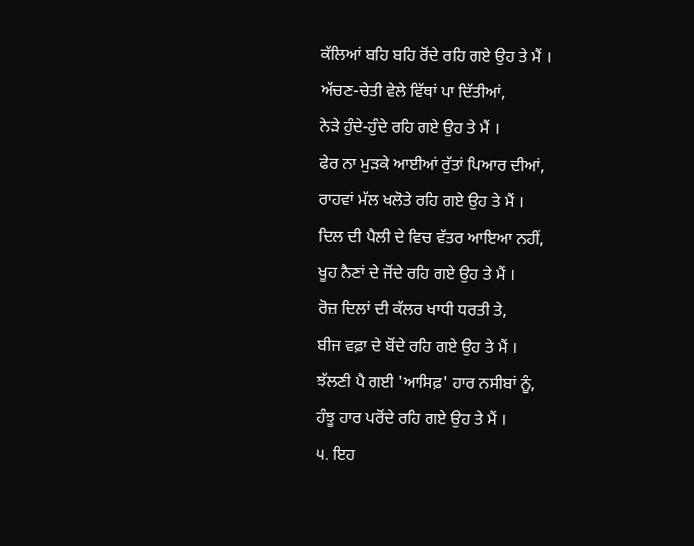ਕੱਲਿਆਂ ਬਹਿ ਬਹਿ ਰੋਂਦੇ ਰਹਿ ਗਏ ਉਹ ਤੇ ਮੈਂ ।
ਅੱਚਣ-ਚੇਤੀ ਵੇਲੇ ਵਿੱਥਾਂ ਪਾ ਦਿੱਤੀਆਂ,
ਨੇੜੇ ਹੁੰਦੇ-ਹੁੰਦੇ ਰਹਿ ਗਏ ਉਹ ਤੇ ਮੈਂ ।
ਫੇਰ ਨਾ ਮੁੜਕੇ ਆਈਆਂ ਰੁੱਤਾਂ ਪਿਆਰ ਦੀਆਂ,
ਰਾਹਵਾਂ ਮੱਲ ਖਲੋਤੇ ਰਹਿ ਗਏ ਉਹ ਤੇ ਮੈਂ ।
ਦਿਲ ਦੀ ਪੈਲੀ ਦੇ ਵਿਚ ਵੱਤਰ ਆਇਆ ਨਹੀਂ,
ਖੂਹ ਨੈਣਾਂ ਦੇ ਜੋਂਦੇ ਰਹਿ ਗਏ ਉਹ ਤੇ ਮੈਂ ।
ਰੋਜ਼ ਦਿਲਾਂ ਦੀ ਕੱਲਰ ਖਾਧੀ ਧਰਤੀ ਤੇ,
ਬੀਜ ਵਫ਼ਾ ਦੇ ਬੋਂਦੇ ਰਹਿ ਗਏ ਉਹ ਤੇ ਮੈਂ ।
ਝੱਲਣੀ ਪੈ ਗਈ 'ਆਸਿਫ਼' ਹਾਰ ਨਸੀਬਾਂ ਨੂੰ,
ਹੰਝੂ ਹਾਰ ਪਰੋਂਦੇ ਰਹਿ ਗਏ ਉਹ ਤੇ ਮੈਂ ।
੫. ਇਹ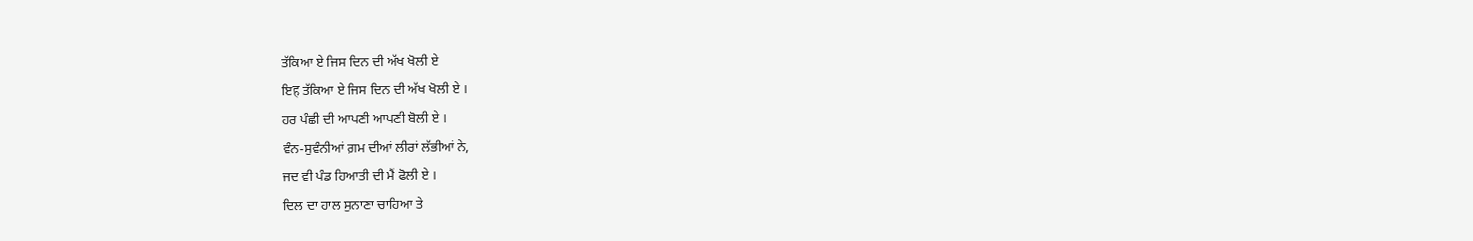ਤੱਕਿਆ ਏ ਜਿਸ ਦਿਨ ਦੀ ਅੱਖ ਖੋਲੀ ਏ
ਇह ਤੱਕਿਆ ਏ ਜਿਸ ਦਿਨ ਦੀ ਅੱਖ ਖੋਲੀ ਏ ।
ਹਰ ਪੰਛੀ ਦੀ ਆਪਣੀ ਆਪਣੀ ਬੋਲੀ ਏ ।
ਵੰਨ-ਸੁਵੰਨੀਆਂ ਗ਼ਮ ਦੀਆਂ ਲੀਰਾਂ ਲੱਭੀਆਂ ਨੇ,
ਜਦ ਵੀ ਪੰਡ ਹਿਆਤੀ ਦੀ ਮੈਂ ਫੋਲੀ ਏ ।
ਦਿਲ ਦਾ ਹਾਲ ਸੁਨਾਣਾ ਚਾਹਿਆ ਤੇ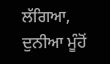ਲੱਗਿਆ,
ਦੁਨੀਆ ਮੂੰਹੋਂ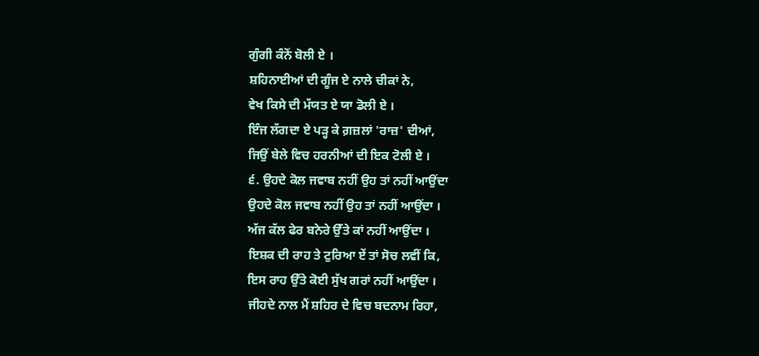ਗੁੰਗੀ ਕੰਨੋਂ ਬੋਲੀ ਏ ।
ਸ਼ਹਿਨਾਈਆਂ ਦੀ ਗੂੰਜ ਏ ਨਾਲੇ ਚੀਕਾਂ ਨੇ,
ਵੇਖ ਕਿਸੇ ਦੀ ਮੱਯਤ ਏ ਯਾ ਡੋਲੀ ਏ ।
ਇੰਜ ਲੱਗਦਾ ਏ ਪੜ੍ਹ ਕੇ ਗ਼ਜ਼ਲਾਂ 'ਰਾਜ਼' ਦੀਆਂ,
ਜਿਉਂ ਬੇਲੇ ਵਿਚ ਹਰਨੀਆਂ ਦੀ ਇਕ ਟੋਲੀ ਏ ।
੬. ਉਹਦੇ ਕੋਲ ਜਵਾਬ ਨਹੀਂ ਉਹ ਤਾਂ ਨਹੀਂ ਆਉਂਦਾ
ਉਹਦੇ ਕੋਲ ਜਵਾਬ ਨਹੀਂ ਉਹ ਤਾਂ ਨਹੀਂ ਆਉਂਦਾ ।
ਅੱਜ ਕੱਲ ਫੇਰ ਬਨੇਰੇ ਉੱਤੇ ਕਾਂ ਨਹੀਂ ਆਉਂਦਾ ।
ਇਸ਼ਕ ਦੀ ਰਾਹ ਤੇ ਟੁਰਿਆ ਏਂ ਤਾਂ ਸੋਚ ਲਵੀਂ ਕਿ,
ਇਸ ਰਾਹ ਉੱਤੇ ਕੋਈ ਸੁੱਖ ਗਰਾਂ ਨਹੀਂ ਆਉਂਦਾ ।
ਜੀਹਦੇ ਨਾਲ ਮੈਂ ਸ਼ਹਿਰ ਦੇ ਵਿਚ ਬਦਨਾਮ ਰਿਹਾ,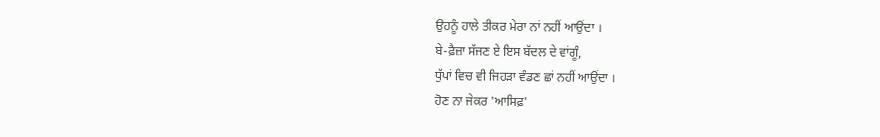ਉਹਨੂੰ ਹਾਲੇ ਤੀਕਰ ਮੇਰਾ ਨਾਂ ਨਹੀਂ ਆਉਂਦਾ ।
ਬੇ-ਫ਼ੈਜ਼ਾ ਸੱਜਣ ਏ ਇਸ ਬੱਦਲ ਦੇ ਵਾਂਗੂੰ,
ਧੁੱਪਾਂ ਵਿਚ ਵੀ ਜਿਹੜਾ ਵੰਡਣ ਛਾਂ ਨਹੀਂ ਆਉਂਦਾ ।
ਹੋਣ ਨਾ ਜੇਕਰ 'ਆਸਿਫ਼'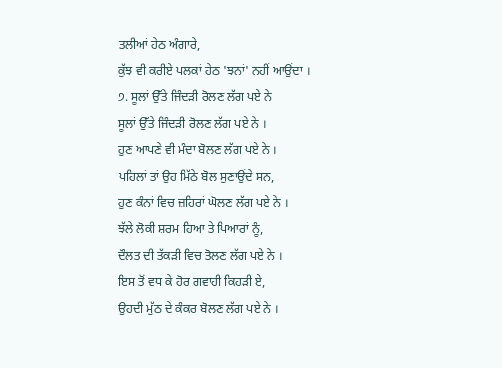ਤਲੀਆਂ ਹੇਠ ਅੰਗਾਰੇ,
ਕੁੱਝ ਵੀ ਕਰੀਏ ਪਲਕਾਂ ਹੇਠ 'ਝਨਾਂ' ਨਹੀਂ ਆਉਂਦਾ ।
੭. ਸੂਲਾਂ ਉੱਤੇ ਜਿੰਦੜੀ ਰੋਲਣ ਲੱਗ ਪਏ ਨੇ
ਸੂਲਾਂ ਉੱਤੇ ਜਿੰਦੜੀ ਰੋਲਣ ਲੱਗ ਪਏ ਨੇ ।
ਹੁਣ ਆਪਣੇ ਵੀ ਮੰਦਾ ਬੋਲਣ ਲੱਗ ਪਏ ਨੇ ।
ਪਹਿਲਾਂ ਤਾਂ ਉਹ ਮਿੱਠੇ ਬੋਲ ਸੁਣਾਉਂਦੇ ਸਨ,
ਹੁਣ ਕੰਨਾਂ ਵਿਚ ਜ਼ਹਿਰਾਂ ਘੋਲਣ ਲੱਗ ਪਏ ਨੇ ।
ਝੱਲੇ ਲੋਕੀ ਸ਼ਰਮ ਹਿਆ ਤੇ ਪਿਆਰਾਂ ਨੂੰ,
ਦੌਲਤ ਦੀ ਤੱਕੜੀ ਵਿਚ ਤੋਲਣ ਲੱਗ ਪਏ ਨੇ ।
ਇਸ ਤੋਂ ਵਧ ਕੇ ਹੋਰ ਗਵਾਹੀ ਕਿਹੜੀ ਏ,
ਉਹਦੀ ਮੁੱਠ ਦੇ ਕੰਕਰ ਬੋਲਣ ਲੱਗ ਪਏ ਨੇ ।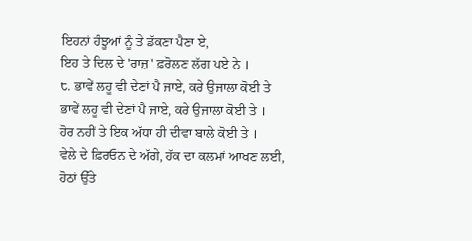ਇਹਨਾਂ ਹੰਝੂਆਂ ਨੂੰ ਤੇ ਡੱਕਣਾ ਪੈਣਾ ਏ,
ਇਹ ਤੇ ਦਿਲ ਦੇ 'ਰਾਜ਼' ਫ਼ਰੋਲਣ ਲੱਗ ਪਏ ਨੇ ।
੮. ਭਾਵੇਂ ਲਹੂ ਵੀ ਦੇਣਾਂ ਪੈ ਜਾਏ, ਕਰੇ ਉਜਾਲਾ ਕੋਈ ਤੇ
ਭਾਵੇਂ ਲਹੂ ਵੀ ਦੇਣਾਂ ਪੈ ਜਾਏ, ਕਰੇ ਉਜਾਲਾ ਕੋਈ ਤੇ ।
ਹੋਰ ਨਹੀਂ ਤੇ ਇਕ ਅੱਧਾ ਹੀ ਦੀਵਾ ਬਾਲੇ ਕੋਈ ਤੇ ।
ਵੇਲੇ ਦੇ ਫ਼ਿਰਓਨ ਦੇ ਅੱਗੇ, ਹੱਕ ਦਾ ਕਲਮਾਂ ਆਖਣ ਲਈ,
ਹੋਠਾਂ ਉੱਤੇ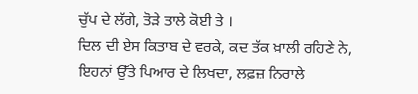ਚੁੱਪ ਦੇ ਲੱਗੇ, ਤੋੜੇ ਤਾਲੇ ਕੋਈ ਤੇ ।
ਦਿਲ ਦੀ ਏਸ ਕਿਤਾਬ ਦੇ ਵਰਕੇ, ਕਦ ਤੱਕ ਖ਼ਾਲੀ ਰਹਿਣੇ ਨੇ,
ਇਹਨਾਂ ਉੱਤੇ ਪਿਆਰ ਦੇ ਲਿਖਦਾ, ਲਫ਼ਜ਼ ਨਿਰਾਲੇ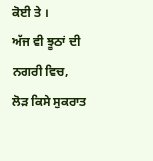ਕੋਈ ਤੇ ।
ਅੱਜ ਵੀ ਝੂਠਾਂ ਦੀ ਨਗਰੀ ਵਿਚ, ਲੋੜ ਕਿਸੇ ਸੁਕਰਾਤ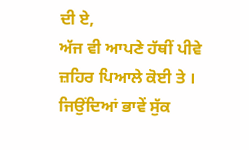ਦੀ ਏ,
ਅੱਜ ਵੀ ਆਪਣੇ ਹੱਥੀਂ ਪੀਵੇ ਜ਼ਹਿਰ ਪਿਆਲੇ ਕੋਈ ਤੇ ।
ਜਿਉਂਦਿਆਂ ਭਾਵੇਂ ਸੁੱਕ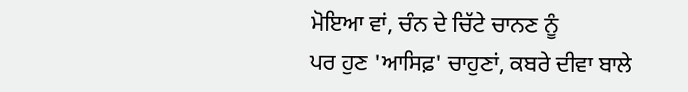ਮੋਇਆ ਵਾਂ, ਚੰਨ ਦੇ ਚਿੱਟੇ ਚਾਨਣ ਨੂੰ
ਪਰ ਹੁਣ 'ਆਸਿਫ਼' ਚਾਹੁਣਾਂ, ਕਬਰੇ ਦੀਵਾ ਬਾਲੇ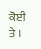ਕੋਈ ਤੇ ।